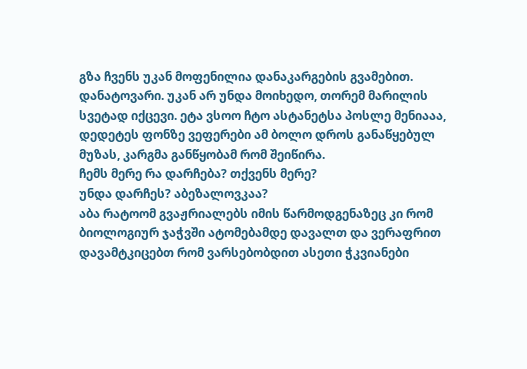გზა ჩვენს უკან მოფენილია დანაკარგების გვამებით. დანატოვარი. უკან არ უნდა მოიხედო, თორემ მარილის სვეტად იქცევი. ეტა ვსოო ჩტო ასტანეტსა პოსლე მენიააა, დედეტეს ფონზე ვეფერები ამ ბოლო დროს განაწყებულ მუზას, კარგმა განწყობამ რომ შეიწირა.
ჩემს მერე რა დარჩება? თქვენს მერე?
უნდა დარჩეს? აბეზალოვკაა?
აბა რატოომ გვაჟრიალებს იმის წარმოდგენაზეც კი რომ ბიოლოგიურ ჯაჭვში ატომებამდე დავალთ და ვერაფრით დავამტკიცებთ რომ ვარსებობდით ასეთი ჭკვიანები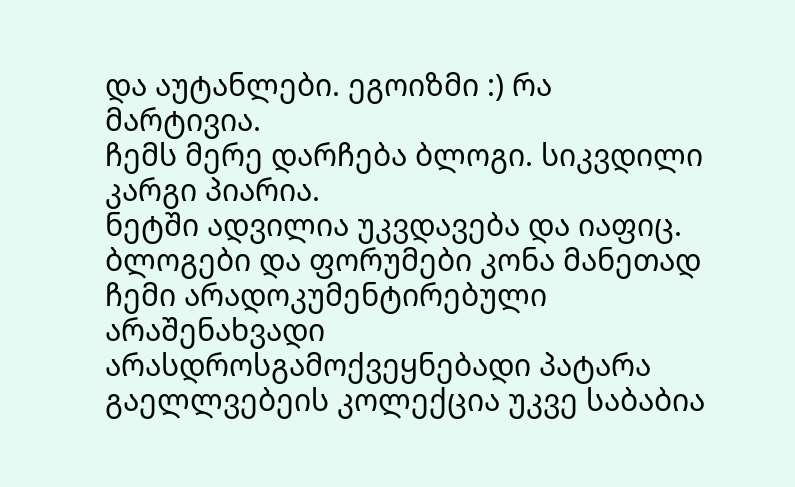და აუტანლები. ეგოიზმი :) რა მარტივია.
ჩემს მერე დარჩება ბლოგი. სიკვდილი კარგი პიარია.
ნეტში ადვილია უკვდავება და იაფიც.
ბლოგები და ფორუმები კონა მანეთად
ჩემი არადოკუმენტირებული არაშენახვადი არასდროსგამოქვეყნებადი პატარა გაელლვებეის კოლექცია უკვე საბაბია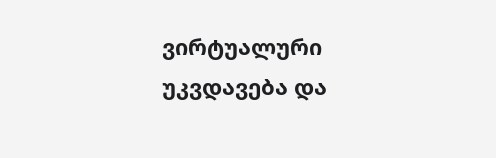ვირტუალური უკვდავება და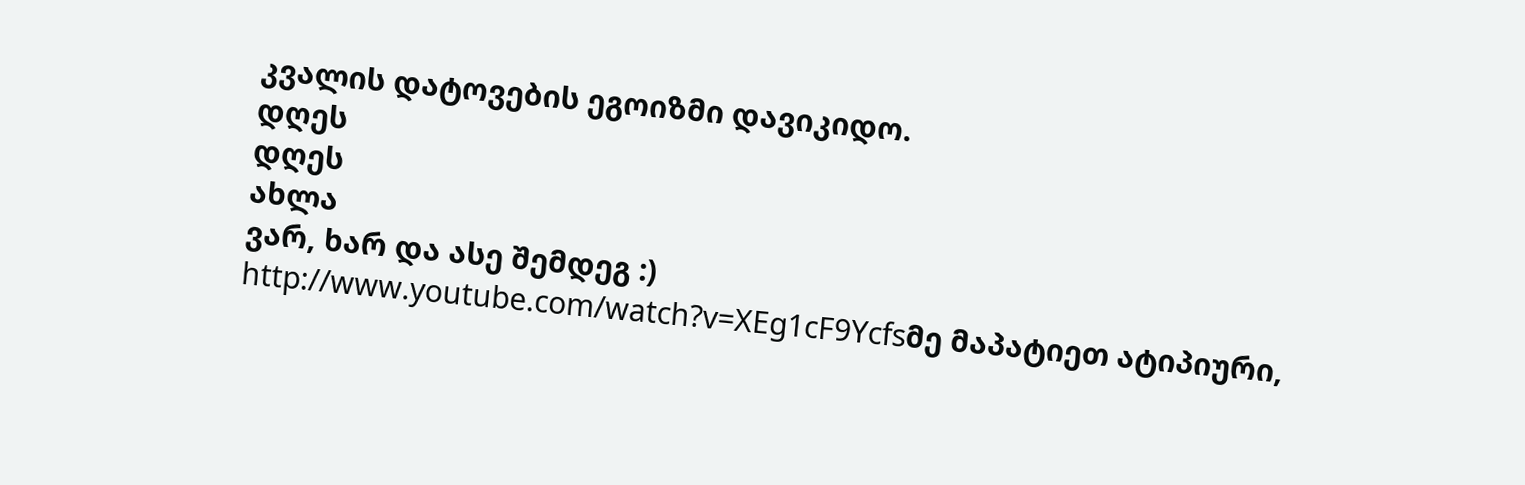კვალის დატოვების ეგოიზმი დავიკიდო.
დღეს
დღეს
ახლა
ვარ, ხარ და ასე შემდეგ :)
http://www.youtube.com/watch?v=XEg1cF9Ycfsმე მაპატიეთ ატიპიური,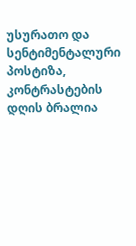უსურათო და სენტიმენტალური პოსტიზა, კონტრასტების დღის ბრალია